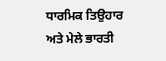ਧਾਰਮਿਕ ਤਿਉਹਾਰ ਅਤੇ ਮੇਲੇ ਭਾਰਤੀ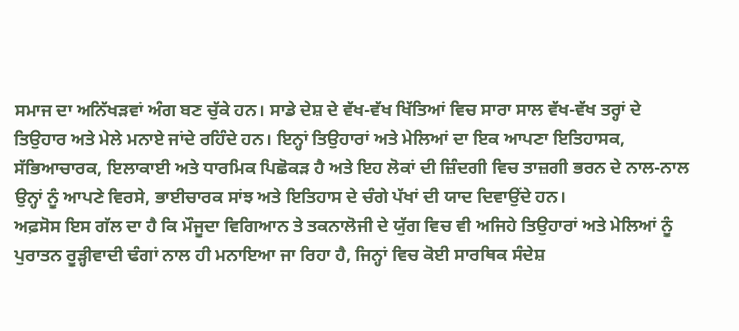ਸਮਾਜ ਦਾ ਅਨਿੱਖੜਵਾਂ ਅੰਗ ਬਣ ਚੁੱਕੇ ਹਨ। ਸਾਡੇ ਦੇਸ਼ ਦੇ ਵੱਖ-ਵੱਖ ਖਿੱਤਿਆਂ ਵਿਚ ਸਾਰਾ ਸਾਲ ਵੱਖ-ਵੱਖ ਤਰ੍ਹਾਂ ਦੇ ਤਿਉਹਾਰ ਅਤੇ ਮੇਲੇ ਮਨਾਏ ਜਾਂਦੇ ਰਹਿੰਦੇ ਹਨ। ਇਨ੍ਹਾਂ ਤਿਉਹਾਰਾਂ ਅਤੇ ਮੇਲਿਆਂ ਦਾ ਇਕ ਆਪਣਾ ਇਤਿਹਾਸਕ, ਸੱਭਿਆਚਾਰਕ, ਇਲਾਕਾਈ ਅਤੇ ਧਾਰਮਿਕ ਪਿਛੋਕੜ ਹੈ ਅਤੇ ਇਹ ਲੋਕਾਂ ਦੀ ਜ਼ਿੰਦਗੀ ਵਿਚ ਤਾਜ਼ਗੀ ਭਰਨ ਦੇ ਨਾਲ-ਨਾਲ ਉਨ੍ਹਾਂ ਨੂੰ ਆਪਣੇ ਵਿਰਸੇ, ਭਾਈਚਾਰਕ ਸਾਂਝ ਅਤੇ ਇਤਿਹਾਸ ਦੇ ਚੰਗੇ ਪੱਖਾਂ ਦੀ ਯਾਦ ਦਿਵਾਉਂਦੇ ਹਨ।
ਅਫ਼ਸੋਸ ਇਸ ਗੱਲ ਦਾ ਹੈ ਕਿ ਮੌਜੂਦਾ ਵਿਗਿਆਨ ਤੇ ਤਕਨਾਲੋਜੀ ਦੇ ਯੁੱਗ ਵਿਚ ਵੀ ਅਜਿਹੇ ਤਿਉਹਾਰਾਂ ਅਤੇ ਮੇਲਿਆਂ ਨੂੰ ਪੁਰਾਤਨ ਰੂੜ੍ਹੀਵਾਦੀ ਢੰਗਾਂ ਨਾਲ ਹੀ ਮਨਾਇਆ ਜਾ ਰਿਹਾ ਹੈ, ਜਿਨ੍ਹਾਂ ਵਿਚ ਕੋਈ ਸਾਰਥਿਕ ਸੰਦੇਸ਼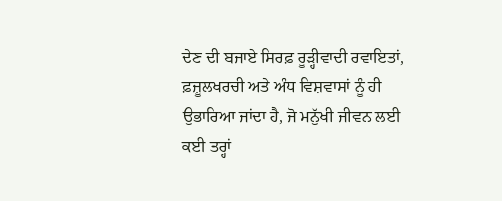ਦੇਣ ਦੀ ਬਜਾਏ ਸਿਰਫ਼ ਰੂੜ੍ਹੀਵਾਦੀ ਰਵਾਇਤਾਂ, ਫ਼ਜ਼ੂਲਖਰਚੀ ਅਤੇ ਅੰਧ ਵਿਸ਼ਵਾਸਾਂ ਨੂੰ ਹੀ ਉਭਾਰਿਆ ਜਾਂਦਾ ਹੈ, ਜੋ ਮਨੁੱਖੀ ਜੀਵਨ ਲਈ ਕਈ ਤਰ੍ਹਾਂ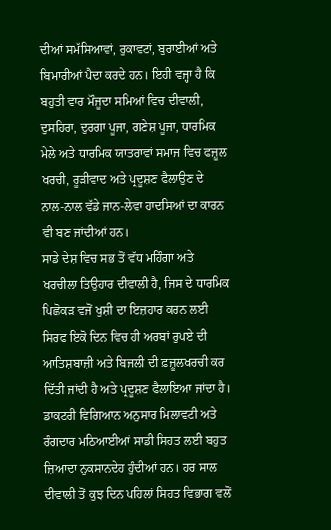ਦੀਆਂ ਸਮੱਸਿਆਵਾਂ, ਰੁਕਾਵਟਾਂ, ਬੁਰਾਈਆਂ ਅਤੇ ਬਿਮਾਰੀਆਂ ਪੈਦਾ ਕਰਦੇ ਹਨ। ਇਹੀ ਵਜ੍ਹਾ ਹੈ ਕਿ ਬਹੁਤੀ ਵਾਰ ਮੌਜੂਦਾ ਸਮਿਆਂ ਵਿਚ ਦੀਵਾਲੀ, ਦੁਸਹਿਰਾ, ਦੁਰਗਾ ਪੂਜਾ, ਗਣੇਸ਼ ਪੂਜਾ, ਧਾਰਮਿਕ ਮੇਲੇ ਅਤੇ ਧਾਰਮਿਕ ਯਾਤਰਾਵਾਂ ਸਮਾਜ ਵਿਚ ਫਜ਼ੂਲ ਖਰਚੀ, ਰੂੜੀਵਾਦ ਅਤੇ ਪ੍ਰਦੂਸ਼ਣ ਫੈਲਾਉਣ ਦੇ ਨਾਲ-ਨਾਲ ਵੱਡੇ ਜਾਨ-ਲੇਵਾ ਹਾਦਸਿਆਂ ਦਾ ਕਾਰਨ ਵੀ ਬਣ ਜਾਂਦੀਆਂ ਹਨ।
ਸਾਡੇ ਦੇਸ਼ ਵਿਚ ਸਭ ਤੋਂ ਵੱਧ ਮਹਿੰਗਾ ਅਤੇ ਖਰਚੀਲਾ ਤਿਉਹਾਰ ਦੀਵਾਲੀ ਹੈ, ਜਿਸ ਦੇ ਧਾਰਮਿਕ ਪਿਛੋਕੜ ਵਜੋਂ ਖੁਸ਼ੀ ਦਾ ਇਜ਼ਹਾਰ ਕਰਨ ਲਈ ਸਿਰਫ ਇਕੋ ਦਿਨ ਵਿਚ ਹੀ ਅਰਬਾਂ ਰੁਪਏ ਦੀ ਆਤਿਸ਼ਬਾਜ਼ੀ ਅਤੇ ਬਿਜਲੀ ਦੀ ਫ਼ਜ਼ੂਲਖਰਚੀ ਕਰ ਦਿੱਤੀ ਜਾਂਦੀ ਹੈ ਅਤੇ ਪ੍ਰਦੂਸ਼ਣ ਫੈਲਾਇਆ ਜਾਂਦਾ ਹੈ। ਡਾਕਟਰੀ ਵਿਗਿਆਨ ਅਨੁਸਾਰ ਮਿਲਾਵਟੀ ਅਤੇ ਰੰਗਦਾਰ ਮਠਿਆਈਆਂ ਸਾਡੀ ਸਿਹਤ ਲਈ ਬਹੁਤ ਜ਼ਿਆਦਾ ਨੁਕਸਾਨਦੇਹ ਹੁੰਦੀਆਂ ਹਨ। ਹਰ ਸਾਲ ਦੀਵਾਲੀ ਤੋਂ ਕੁਝ ਦਿਨ ਪਹਿਲਾਂ ਸਿਹਤ ਵਿਭਾਗ ਵਲੋਂ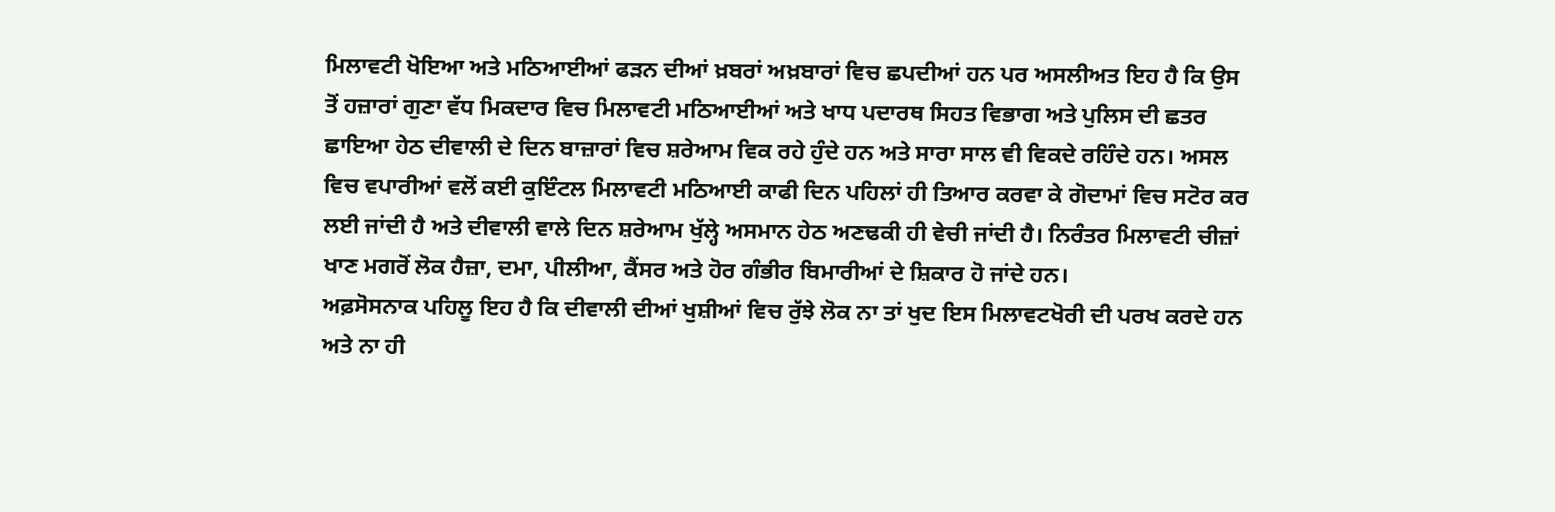ਮਿਲਾਵਟੀ ਖੋਇਆ ਅਤੇ ਮਠਿਆਈਆਂ ਫੜਨ ਦੀਆਂ ਖ਼ਬਰਾਂ ਅਖ਼ਬਾਰਾਂ ਵਿਚ ਛਪਦੀਆਂ ਹਨ ਪਰ ਅਸਲੀਅਤ ਇਹ ਹੈ ਕਿ ਉਸ ਤੋਂ ਹਜ਼ਾਰਾਂ ਗੁਣਾ ਵੱਧ ਮਿਕਦਾਰ ਵਿਚ ਮਿਲਾਵਟੀ ਮਠਿਆਈਆਂ ਅਤੇ ਖਾਧ ਪਦਾਰਥ ਸਿਹਤ ਵਿਭਾਗ ਅਤੇ ਪੁਲਿਸ ਦੀ ਛਤਰ ਛਾਇਆ ਹੇਠ ਦੀਵਾਲੀ ਦੇ ਦਿਨ ਬਾਜ਼ਾਰਾਂ ਵਿਚ ਸ਼ਰੇਆਮ ਵਿਕ ਰਹੇ ਹੁੰਦੇ ਹਨ ਅਤੇ ਸਾਰਾ ਸਾਲ ਵੀ ਵਿਕਦੇ ਰਹਿੰਦੇ ਹਨ। ਅਸਲ ਵਿਚ ਵਪਾਰੀਆਂ ਵਲੋਂ ਕਈ ਕੁਇੰਟਲ ਮਿਲਾਵਟੀ ਮਠਿਆਈ ਕਾਫੀ ਦਿਨ ਪਹਿਲਾਂ ਹੀ ਤਿਆਰ ਕਰਵਾ ਕੇ ਗੋਦਾਮਾਂ ਵਿਚ ਸਟੋਰ ਕਰ ਲਈ ਜਾਂਦੀ ਹੈ ਅਤੇ ਦੀਵਾਲੀ ਵਾਲੇ ਦਿਨ ਸ਼ਰੇਆਮ ਖੁੱਲ੍ਹੇ ਅਸਮਾਨ ਹੇਠ ਅਣਢਕੀ ਹੀ ਵੇਚੀ ਜਾਂਦੀ ਹੈ। ਨਿਰੰਤਰ ਮਿਲਾਵਟੀ ਚੀਜ਼ਾਂ ਖਾਣ ਮਗਰੋਂ ਲੋਕ ਹੈਜ਼ਾ, ਦਮਾ, ਪੀਲੀਆ, ਕੈਂਸਰ ਅਤੇ ਹੋਰ ਗੰਭੀਰ ਬਿਮਾਰੀਆਂ ਦੇ ਸ਼ਿਕਾਰ ਹੋ ਜਾਂਦੇ ਹਨ।
ਅਫ਼ਸੋਸਨਾਕ ਪਹਿਲੂ ਇਹ ਹੈ ਕਿ ਦੀਵਾਲੀ ਦੀਆਂ ਖੁਸ਼ੀਆਂ ਵਿਚ ਰੁੱਝੇ ਲੋਕ ਨਾ ਤਾਂ ਖੁਦ ਇਸ ਮਿਲਾਵਟਖੋਰੀ ਦੀ ਪਰਖ ਕਰਦੇ ਹਨ ਅਤੇ ਨਾ ਹੀ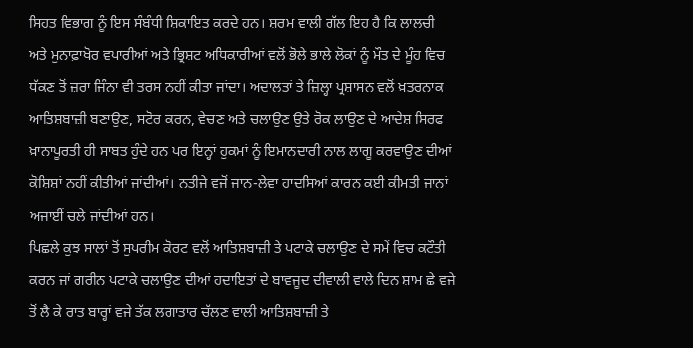ਸਿਹਤ ਵਿਭਾਗ ਨੂੰ ਇਸ ਸੰਬੰਧੀ ਸ਼ਿਕਾਇਤ ਕਰਦੇ ਹਨ। ਸ਼ਰਮ ਵਾਲੀ ਗੱਲ ਇਹ ਹੈ ਕਿ ਲਾਲਚੀ ਅਤੇ ਮੁਨਾਫ਼ਾਖੋਰ ਵਪਾਰੀਆਂ ਅਤੇ ਭ੍ਰਿਸ਼ਟ ਅਧਿਕਾਰੀਆਂ ਵਲੋਂ ਭੋਲੇ ਭਾਲੇ ਲੋਕਾਂ ਨੂੰ ਮੌਤ ਦੇ ਮੂੰਹ ਵਿਚ ਧੱਕਣ ਤੋਂ ਜ਼ਰਾ ਜਿੰਨਾ ਵੀ ਤਰਸ ਨਹੀਂ ਕੀਤਾ ਜਾਂਦਾ। ਅਦਾਲਤਾਂ ਤੇ ਜ਼ਿਲ੍ਹਾ ਪ੍ਰਸ਼ਾਸਨ ਵਲੋਂ ਖ਼ਤਰਨਾਕ ਆਤਿਸ਼ਬਾਜ਼ੀ ਬਣਾਉਣ, ਸਟੋਰ ਕਰਨ, ਵੇਚਣ ਅਤੇ ਚਲਾਉਣ ਉਤੇ ਰੋਕ ਲਾਉਣ ਦੇ ਆਦੇਸ਼ ਸਿਰਫ ਖ਼ਾਨਾਪੂਰਤੀ ਹੀ ਸਾਬਤ ਹੁੰਦੇ ਹਨ ਪਰ ਇਨ੍ਹਾਂ ਹੁਕਮਾਂ ਨੂੰ ਇਮਾਨਦਾਰੀ ਨਾਲ ਲਾਗੂ ਕਰਵਾਉਣ ਦੀਆਂ ਕੋਸ਼ਿਸ਼ਾਂ ਨਹੀਂ ਕੀਤੀਆਂ ਜਾਂਦੀਆਂ। ਨਤੀਜੇ ਵਜੋਂ ਜਾਨ-ਲੇਵਾ ਹਾਦਸਿਆਂ ਕਾਰਨ ਕਈ ਕੀਮਤੀ ਜਾਨਾਂ ਅਜਾਈਂ ਚਲੇ ਜਾਂਦੀਆਂ ਹਨ।
ਪਿਛਲੇ ਕੁਝ ਸਾਲਾਂ ਤੋਂ ਸੁਪਰੀਮ ਕੋਰਟ ਵਲੋਂ ਆਤਿਸ਼ਬਾਜ਼ੀ ਤੇ ਪਟਾਕੇ ਚਲਾਉਣ ਦੇ ਸਮੇਂ ਵਿਚ ਕਟੌਤੀ ਕਰਨ ਜਾਂ ਗਰੀਨ ਪਟਾਕੇ ਚਲਾਉਣ ਦੀਆਂ ਹਦਾਇਤਾਂ ਦੇ ਬਾਵਜੂਦ ਦੀਵਾਲੀ ਵਾਲੇ ਦਿਨ ਸ਼ਾਮ ਛੇ ਵਜੇ ਤੋਂ ਲੈ ਕੇ ਰਾਤ ਬਾਰ੍ਹਾਂ ਵਜੇ ਤੱਕ ਲਗਾਤਾਰ ਚੱਲਣ ਵਾਲੀ ਆਤਿਸ਼ਬਾਜ਼ੀ ਤੇ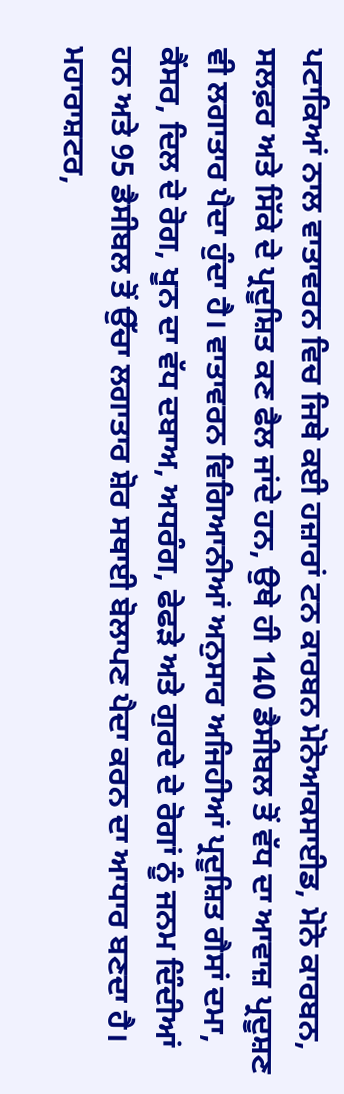ਪਟਾਕਿਆਂ ਨਾਲ ਵਾਤਾਵਰਨ ਵਿਚ ਜਿਥੇ ਕਈ ਹਜ਼ਾਰਾਂ ਟਨ ਕਾਰਬਨ ਮੋਨੋਆਕਸਾਈਡ, ਮੋਨੋ ਕਾਰਬਨ, ਸਲਫ਼ਰ ਅਤੇ ਸਿੱਕੇ ਦੇ ਪ੍ਰਦੂਸ਼ਿਤ ਕਣ ਫੈਲ ਜਾਂਦੇ ਹਨ, ਉਥੇ ਹੀ 140 ਡੈਸੀਬਲ ਤੋਂ ਵੱਧ ਦਾ ਆਵਾਜ਼ ਪ੍ਰਦੂਸ਼ਣ ਵੀ ਲਗਾਤਾਰ ਪੈਦਾ ਹੁੰਦਾ ਹੈ। ਵਾਤਾਵਰਨ ਵਿਗਿਆਨੀਆਂ ਅਨੁਸਾਰ ਅਜਿਹੀਆਂ ਪ੍ਰਦੂਸ਼ਿਤ ਗੈਸਾਂ ਦਮਾ, ਕੈਂਸਰ, ਦਿਲ ਦੇ ਰੋਗ, ਖੂਨ ਦਾ ਵੱਧ ਦਬਾਅ, ਅਧਰੰਗ, ਫੇਫੜੇ ਅਤੇ ਗੁਰਦੇ ਦੇ ਰੋਗਾਂ ਨੂੰ ਜਨਮ ਦਿੰਦੀਆਂ ਹਨ ਅਤੇ 95 ਡੈਸੀਬਲ ਤੋਂ ਉੱਚਾ ਲਗਾਤਾਰ ਸ਼ੋਰ ਸਥਾਈ ਬੋਲਾਪਣ ਪੈਦਾ ਕਰਨ ਦਾ ਆਧਾਰ ਬਣਦਾ ਹੈ।
ਮਹਾਰਾਸ਼ਟਰ,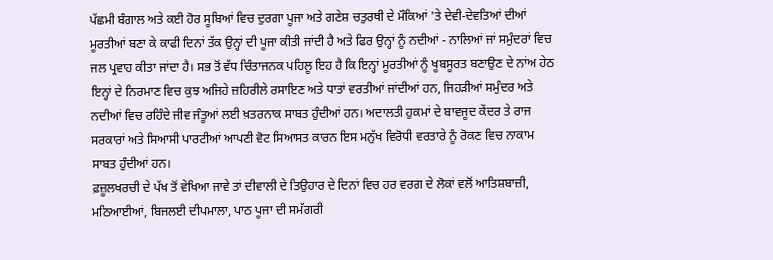ਪੱਛਮੀ ਬੰਗਾਲ ਅਤੇ ਕਈ ਹੋਰ ਸੂਬਿਆਂ ਵਿਚ ਦੁਰਗਾ ਪੂਜਾ ਅਤੇ ਗਣੇਸ਼ ਚਤੁਰਥੀ ਦੇ ਮੌਕਿਆਂ 'ਤੇ ਦੇਵੀ-ਦੇਵਤਿਆਂ ਦੀਆਂ ਮੂਰਤੀਆਂ ਬਣਾ ਕੇ ਕਾਫੀ ਦਿਨਾਂ ਤੱਕ ਉਨ੍ਹਾਂ ਦੀ ਪੂਜਾ ਕੀਤੀ ਜਾਂਦੀ ਹੈ ਅਤੇ ਫਿਰ ਉਨ੍ਹਾਂ ਨੂੰ ਨਦੀਆਂ - ਨਾਲਿਆਂ ਜਾਂ ਸਮੁੰਦਰਾਂ ਵਿਚ ਜਲ ਪ੍ਰਵਾਹ ਕੀਤਾ ਜਾਂਦਾ ਹੈ। ਸਭ ਤੋਂ ਵੱਧ ਚਿੰਤਾਜਨਕ ਪਹਿਲੂ ਇਹ ਹੈ ਕਿ ਇਨ੍ਹਾਂ ਮੂਰਤੀਆਂ ਨੂੰ ਖੂਬਸੂਰਤ ਬਣਾਉਣ ਦੇ ਨਾਂਅ ਹੇਠ ਇਨ੍ਹਾਂ ਦੇ ਨਿਰਮਾਣ ਵਿਚ ਕੁਝ ਅਜਿਹੇ ਜ਼ਹਿਰੀਲੇ ਰਸਾਇਣ ਅਤੇ ਧਾਤਾਂ ਵਰਤੀਆਂ ਜਾਂਦੀਆਂ ਹਨ, ਜਿਹੜੀਆਂ ਸਮੁੰਦਰ ਅਤੇ ਨਦੀਆਂ ਵਿਚ ਰਹਿੰਦੇ ਜੀਵ ਜੰਤੂਆਂ ਲਈ ਖ਼ਤਰਨਾਕ ਸਾਬਤ ਹੁੰਦੀਆਂ ਹਨ। ਅਦਾਲਤੀ ਹੁਕਮਾਂ ਦੇ ਬਾਵਜੂਦ ਕੇਂਦਰ ਤੇ ਰਾਜ ਸਰਕਾਰਾਂ ਅਤੇ ਸਿਆਸੀ ਪਾਰਟੀਆਂ ਆਪਣੀ ਵੋਟ ਸਿਆਸਤ ਕਾਰਨ ਇਸ ਮਨੁੱਖ ਵਿਰੋਧੀ ਵਰਤਾਰੇ ਨੂੰ ਰੋਕਣ ਵਿਚ ਨਾਕਾਮ ਸਾਬਤ ਹੁੰਦੀਆਂ ਹਨ।
ਫ਼ਜ਼ੂਲਖਰਚੀ ਦੇ ਪੱਖ ਤੋਂ ਵੇਖਿਆ ਜਾਵੇ ਤਾਂ ਦੀਵਾਲੀ ਦੇ ਤਿਉਹਾਰ ਦੇ ਦਿਨਾਂ ਵਿਚ ਹਰ ਵਰਗ ਦੇ ਲੋਕਾਂ ਵਲੋਂ ਆਤਿਸ਼ਬਾਜ਼ੀ, ਮਠਿਆਈਆਂ, ਬਿਜਲਈ ਦੀਪਮਾਲਾ, ਪਾਠ ਪੂਜਾ ਦੀ ਸਮੱਗਰੀ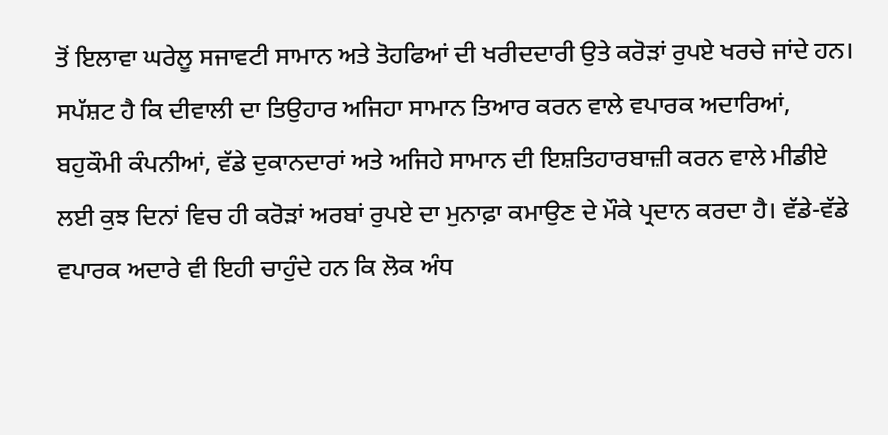ਤੋਂ ਇਲਾਵਾ ਘਰੇਲੂ ਸਜਾਵਟੀ ਸਾਮਾਨ ਅਤੇ ਤੋਹਫਿਆਂ ਦੀ ਖਰੀਦਦਾਰੀ ਉਤੇ ਕਰੋੜਾਂ ਰੁਪਏ ਖਰਚੇ ਜਾਂਦੇ ਹਨ। ਸਪੱਸ਼ਟ ਹੈ ਕਿ ਦੀਵਾਲੀ ਦਾ ਤਿਉਹਾਰ ਅਜਿਹਾ ਸਾਮਾਨ ਤਿਆਰ ਕਰਨ ਵਾਲੇ ਵਪਾਰਕ ਅਦਾਰਿਆਂ, ਬਹੁਕੌਮੀ ਕੰਪਨੀਆਂ, ਵੱਡੇ ਦੁਕਾਨਦਾਰਾਂ ਅਤੇ ਅਜਿਹੇ ਸਾਮਾਨ ਦੀ ਇਸ਼ਤਿਹਾਰਬਾਜ਼ੀ ਕਰਨ ਵਾਲੇ ਮੀਡੀਏ ਲਈ ਕੁਝ ਦਿਨਾਂ ਵਿਚ ਹੀ ਕਰੋੜਾਂ ਅਰਬਾਂ ਰੁਪਏ ਦਾ ਮੁਨਾਫ਼ਾ ਕਮਾਉਣ ਦੇ ਮੌਕੇ ਪ੍ਰਦਾਨ ਕਰਦਾ ਹੈ। ਵੱਡੇ-ਵੱਡੇ ਵਪਾਰਕ ਅਦਾਰੇ ਵੀ ਇਹੀ ਚਾਹੁੰਦੇ ਹਨ ਕਿ ਲੋਕ ਅੰਧ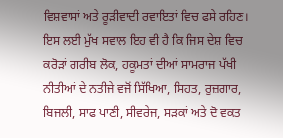ਵਿਸ਼ਵਾਸਾਂ ਅਤੇ ਰੂੜੀਵਾਦੀ ਰਵਾਇਤਾਂ ਵਿਚ ਫਸੇ ਰਹਿਣ।
ਇਸ ਲਈ ਮੁੱਖ ਸਵਾਲ ਇਹ ਵੀ ਹੈ ਕਿ ਜਿਸ ਦੇਸ਼ ਵਿਚ ਕਰੋੜਾਂ ਗਰੀਬ ਲੋਕ, ਹਕੂਮਤਾਂ ਦੀਆਂ ਸਾਮਰਾਜ ਪੱਖੀ ਨੀਤੀਆਂ ਦੇ ਨਤੀਜੇ ਵਜੋਂ ਸਿੱਖਿਆ, ਸਿਹਤ, ਰੁਜ਼ਗਾਰ, ਬਿਜਲੀ, ਸਾਫ ਪਾਣੀ, ਸੀਵਰੇਜ, ਸੜਕਾਂ ਅਤੇ ਦੋ ਵਕਤ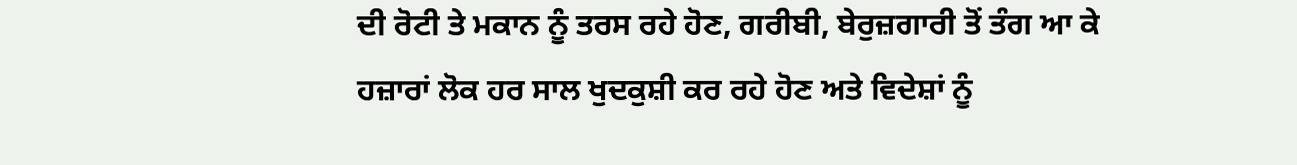ਦੀ ਰੋਟੀ ਤੇ ਮਕਾਨ ਨੂੰ ਤਰਸ ਰਹੇ ਹੋਣ, ਗਰੀਬੀ, ਬੇਰੁਜ਼ਗਾਰੀ ਤੋਂ ਤੰਗ ਆ ਕੇ ਹਜ਼ਾਰਾਂ ਲੋਕ ਹਰ ਸਾਲ ਖੁਦਕੁਸ਼ੀ ਕਰ ਰਹੇ ਹੋਣ ਅਤੇ ਵਿਦੇਸ਼ਾਂ ਨੂੰ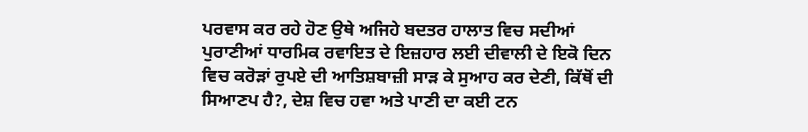ਪਰਵਾਸ ਕਰ ਰਹੇ ਹੋਣ ਉਥੇ ਅਜਿਹੇ ਬਦਤਰ ਹਾਲਾਤ ਵਿਚ ਸਦੀਆਂ ਪੁਰਾਣੀਆਂ ਧਾਰਮਿਕ ਰਵਾਇਤ ਦੇ ਇਜ਼ਹਾਰ ਲਈ ਦੀਵਾਲੀ ਦੇ ਇਕੋ ਦਿਨ ਵਿਚ ਕਰੋੜਾਂ ਰੁਪਏ ਦੀ ਆਤਿਸ਼ਬਾਜ਼ੀ ਸਾੜ ਕੇ ਸੁਆਹ ਕਰ ਦੇਣੀ, ਕਿੱਥੋਂ ਦੀ ਸਿਆਣਪ ਹੈ?, ਦੇਸ਼ ਵਿਚ ਹਵਾ ਅਤੇ ਪਾਣੀ ਦਾ ਕਈ ਟਨ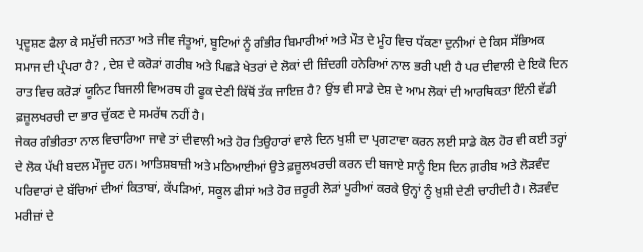ਪ੍ਰਦੂਸ਼ਣ ਫੈਲਾ ਕੇ ਸਮੁੱਚੀ ਜਨਤਾ ਅਤੇ ਜੀਵ ਜੰਤੂਆਂ, ਬੂਟਿਆਂ ਨੂੰ ਗੰਭੀਰ ਬਿਮਾਰੀਆਂ ਅਤੇ ਮੌਤ ਦੇ ਮੂੰਹ ਵਿਚ ਧੱਕਣਾ ਦੁਨੀਆਂ ਦੇ ਕਿਸ ਸੱਭਿਅਕ ਸਮਾਜ ਦੀ ਪ੍ਰੰਪਰਾ ਹੈ? , ਦੇਸ਼ ਦੇ ਕਰੋੜਾਂ ਗਰੀਬ ਅਤੇ ਪਿਛੜੇ ਖੇਤਰਾਂ ਦੇ ਲੋਕਾਂ ਦੀ ਜ਼ਿੰਦਗੀ ਹਨੇਰਿਆਂ ਨਾਲ ਭਰੀ ਪਈ ਹੈ ਪਰ ਦੀਵਾਲੀ ਦੇ ਇਕੋ ਦਿਨ ਰਾਤ ਵਿਚ ਕਰੋੜਾਂ ਯੂਨਿਟ ਬਿਜਲੀ ਵਿਅਰਥ ਹੀ ਫੂਕ ਦੇਣੀ ਕਿੱਥੋਂ ਤੱਕ ਜਾਇਜ਼ ਹੈ? ਉਂਝ ਵੀ ਸਾਡੇ ਦੇਸ਼ ਦੇ ਆਮ ਲੋਕਾਂ ਦੀ ਆਰਥਿਕਤਾ ਇੰਨੀ ਵੱਡੀ ਫ਼ਜ਼ੂਲਖਰਚੀ ਦਾ ਭਾਰ ਚੁੱਕਣ ਦੇ ਸਮਰੱਥ ਨਹੀਂ ਹੈ।
ਜੇਕਰ ਗੰਭੀਰਤਾ ਨਾਲ ਵਿਚਾਰਿਆ ਜਾਵੇ ਤਾਂ ਦੀਵਾਲੀ ਅਤੇ ਹੋਰ ਤਿਉਹਾਰਾਂ ਵਾਲੇ ਦਿਨ ਖੁਸ਼ੀ ਦਾ ਪ੍ਰਗਟਾਵਾ ਕਰਨ ਲਈ ਸਾਡੇ ਕੋਲ ਹੋਰ ਵੀ ਕਈ ਤਰ੍ਹਾਂ ਦੇ ਲੋਕ ਪੱਖੀ ਬਦਲ ਮੌਜੂਦ ਹਨ। ਆਤਿਸ਼ਬਾਜ਼ੀ ਅਤੇ ਮਠਿਆਈਆਂ ਉਤੇ ਫ਼ਜ਼ੂਲਖਰਚੀ ਕਰਨ ਦੀ ਬਜਾਏ ਸਾਨੂੰ ਇਸ ਦਿਨ ਗ਼ਰੀਬ ਅਤੇ ਲੋੜਵੰਦ ਪਰਿਵਾਰਾਂ ਦੇ ਬੱਚਿਆਂ ਦੀਆਂ ਕਿਤਾਬਾਂ, ਕੱਪੜਿਆਂ, ਸਕੂਲ ਫੀਸਾਂ ਅਤੇ ਹੋਰ ਜ਼ਰੂਰੀ ਲੋੜਾਂ ਪੂਰੀਆਂ ਕਰਕੇ ਉਨ੍ਹਾਂ ਨੂੰ ਖ਼ੁਸ਼ੀ ਦੇਣੀ ਚਾਹੀਦੀ ਹੈ। ਲੋੜਵੰਦ ਮਰੀਜ਼ਾਂ ਦੇ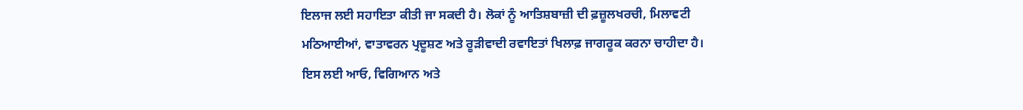ਇਲਾਜ ਲਈ ਸਹਾਇਤਾ ਕੀਤੀ ਜਾ ਸਕਦੀ ਹੈ। ਲੋਕਾਂ ਨੂੰ ਆਤਿਸ਼ਬਾਜ਼ੀ ਦੀ ਫ਼ਜ਼ੂਲਖਰਚੀ, ਮਿਲਾਵਟੀ ਮਠਿਆਈਆਂ, ਵਾਤਾਵਰਨ ਪ੍ਰਦੂਸ਼ਣ ਅਤੇ ਰੂੜੀਵਾਦੀ ਰਵਾਇਤਾਂ ਖਿਲਾਫ਼ ਜਾਗਰੂਕ ਕਰਨਾ ਚਾਹੀਦਾ ਹੈ।
ਇਸ ਲਈ ਆਓ, ਵਿਗਿਆਨ ਅਤੇ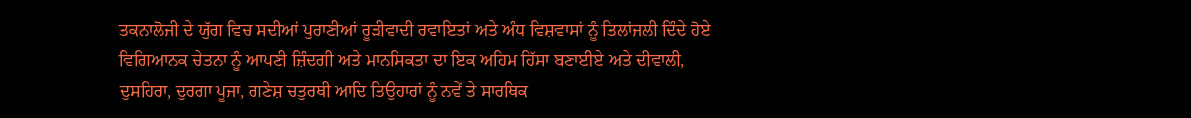ਤਕਨਾਲੋਜੀ ਦੇ ਯੁੱਗ ਵਿਚ ਸਦੀਆਂ ਪੁਰਾਣੀਆਂ ਰੂੜੀਵਾਦੀ ਰਵਾਇਤਾਂ ਅਤੇ ਅੰਧ ਵਿਸ਼ਵਾਸਾਂ ਨੂੰ ਤਿਲਾਂਜਲੀ ਦਿੰਦੇ ਹੋਏ ਵਿਗਿਆਨਕ ਚੇਤਨਾ ਨੂੰ ਆਪਣੀ ਜ਼ਿੰਦਗੀ ਅਤੇ ਮਾਨਸਿਕਤਾ ਦਾ ਇਕ ਅਹਿਮ ਹਿੱਸਾ ਬਣਾਈਏ ਅਤੇ ਦੀਵਾਲੀ, ਦੁਸਹਿਰਾ, ਦੁਰਗਾ ਪੂਜਾ, ਗਣੇਸ਼ ਚਤੁਰਥੀ ਆਦਿ ਤਿਉਹਾਰਾਂ ਨੂੰ ਨਵੇਂ ਤੇ ਸਾਰਥਿਕ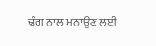ਢੰਗ ਨਾਲ ਮਨਾਉਣ ਲਈ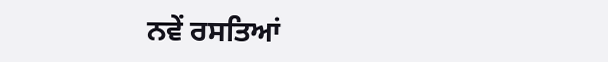ਨਵੇਂ ਰਸਤਿਆਂ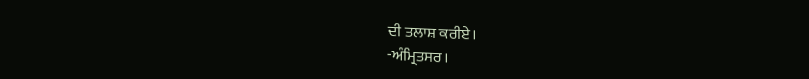ਦੀ ਤਲਾਸ਼ ਕਰੀਏ।
-ਅੰਮ੍ਰਿਤਸਰ।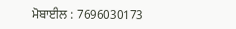ਮੋਬਾਈਲ : 7696030173